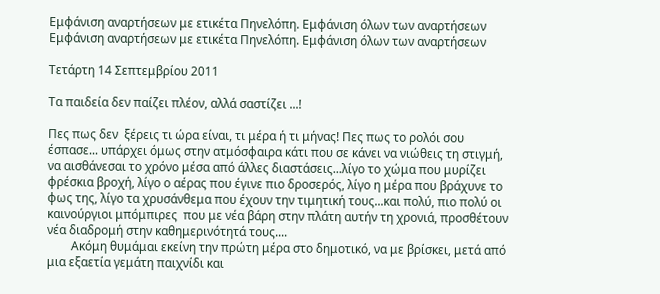Εμφάνιση αναρτήσεων με ετικέτα Πηνελόπη. Εμφάνιση όλων των αναρτήσεων
Εμφάνιση αναρτήσεων με ετικέτα Πηνελόπη. Εμφάνιση όλων των αναρτήσεων

Τετάρτη 14 Σεπτεμβρίου 2011

Τα παιδεία δεν παίζει πλέον, αλλά σαστίζει ...!

Πες πως δεν  ξέρεις τι ώρα είναι, τι μέρα ή τι μήνας! Πες πως το ρολόι σου έσπασε... υπάρχει όμως στην ατμόσφαιρα κάτι που σε κάνει να νιώθεις τη στιγμή, να αισθάνεσαι το χρόνο μέσα από άλλες διαστάσεις...λίγο το χώμα που μυρίζει φρέσκια βροχή, λίγο ο αέρας που έγινε πιο δροσερός, λίγο η μέρα που βράχυνε το φως της, λίγο τα χρυσάνθεμα που έχουν την τιμητική τους...και πολύ, πιο πολύ οι καινούργιοι μπόμπιρες  που με νέα βάρη στην πλάτη αυτήν τη χρονιά, προσθέτουν νέα διαδρομή στην καθημερινότητά τους....
        Ακόμη θυμάμαι εκείνη την πρώτη μέρα στο δημοτικό, να με βρίσκει, μετά από μια εξαετία γεμάτη παιχνίδι και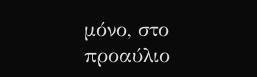μόνο, στο προαύλιο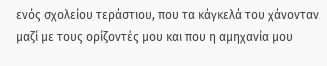ενός σχολείου τεράστιου, που τα κάγκελά του χάνονταν μαζί με τους ορίζοντές μου και που η αμηχανία μου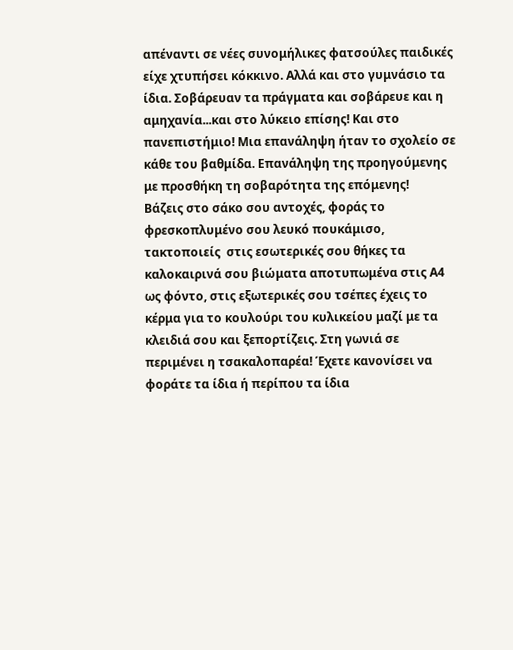απέναντι σε νέες συνομήλικες φατσούλες παιδικές είχε χτυπήσει κόκκινο. Αλλά και στο γυμνάσιο τα ίδια. Σοβάρευαν τα πράγματα και σοβάρευε και η αμηχανία...και στο λύκειο επίσης! Και στο πανεπιστήμιο! Μια επανάληψη ήταν το σχολείο σε κάθε του βαθμίδα. Επανάληψη της προηγούμενης με προσθήκη τη σοβαρότητα της επόμενης!
Βάζεις στο σάκο σου αντοχές, φοράς το φρεσκοπλυμένο σου λευκό πουκάμισο, τακτοποιείς  στις εσωτερικές σου θήκες τα καλοκαιρινά σου βιώματα αποτυπωμένα στις Α4 ως φόντο, στις εξωτερικές σου τσέπες έχεις το κέρμα για το κουλούρι του κυλικείου μαζί με τα κλειδιά σου και ξεπορτίζεις. Στη γωνιά σε περιμένει η τσακαλοπαρέα! Έχετε κανονίσει να φοράτε τα ίδια ή περίπου τα ίδια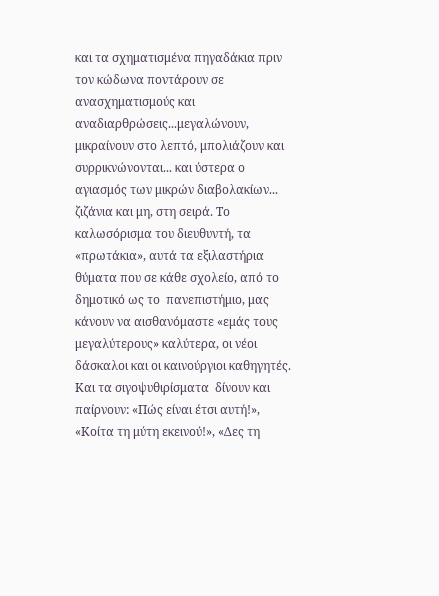και τα σχηματισμένα πηγαδάκια πριν τον κώδωνα ποντάρουν σε ανασχηματισμούς και αναδιαρθρώσεις...μεγαλώνουν, μικραίνουν στο λεπτό, μπολιάζουν και συρρικνώνονται... και ύστερα ο αγιασμός των μικρών διαβολακίων... ζιζάνια και μη, στη σειρά. Το καλωσόρισμα του διευθυντή, τα «πρωτάκια», αυτά τα εξιλαστήρια θύματα που σε κάθε σχολείο, από το δημοτικό ως το  πανεπιστήμιο, μας κάνουν να αισθανόμαστε «εμάς τους μεγαλύτερους» καλύτερα, οι νέοι δάσκαλοι και οι καινούργιοι καθηγητές. Και τα σιγοψυθιρίσματα  δίνουν και παίρνουν: «Πώς είναι έτσι αυτή!», «Κοίτα τη μύτη εκεινού!», «Δες τη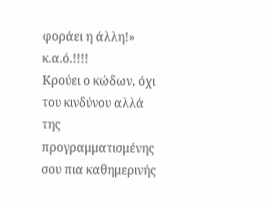φοράει η άλλη!» κ.α.ό.!!!!
Κρούει ο κώδων, όχι του κινδύνου αλλά της προγραμματισμένης σου πια καθημερινής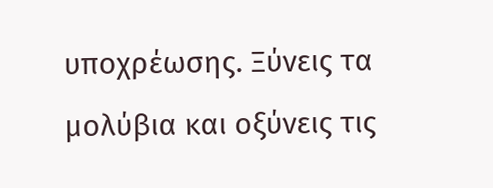υποχρέωσης. Ξύνεις τα μολύβια και οξύνεις τις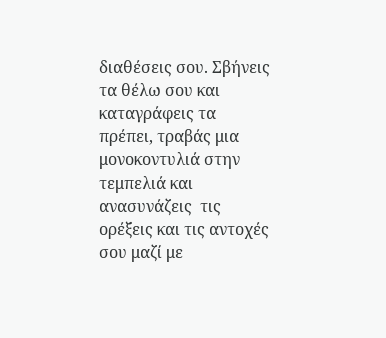διαθέσεις σου. Σβήνεις τα θέλω σου και καταγράφεις τα πρέπει, τραβάς μια μονοκοντυλιά στην τεμπελιά και ανασυνάζεις  τις ορέξεις και τις αντοχές σου μαζί με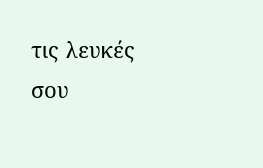τις λευκές σου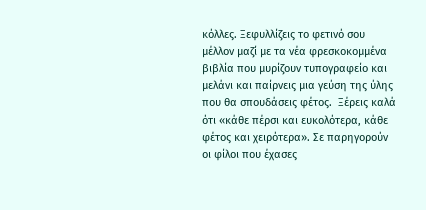κόλλες. Ξεφυλλίζεις το φετινό σου μέλλον μαζί με τα νέα φρεσκοκομμένα βιβλία που μυρίζουν τυπογραφείο και μελάνι και παίρνεις μια γεύση της ύλης που θα σπουδάσεις φέτος.  Ξέρεις καλά ότι «κάθε πέρσι και ευκολότερα, κάθε φέτος και χειρότερα». Σε παρηγορούν οι φίλοι που έχασες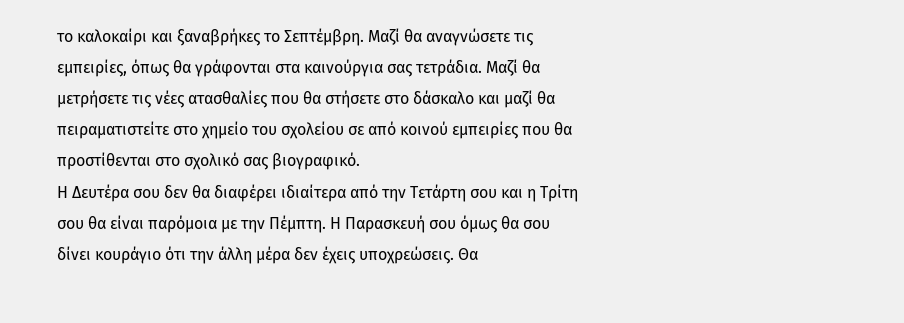το καλοκαίρι και ξαναβρήκες το Σεπτέμβρη. Μαζί θα αναγνώσετε τις εμπειρίες, όπως θα γράφονται στα καινούργια σας τετράδια. Μαζί θα μετρήσετε τις νέες ατασθαλίες που θα στήσετε στο δάσκαλο και μαζί θα πειραματιστείτε στο χημείο του σχολείου σε από κοινού εμπειρίες που θα προστίθενται στο σχολικό σας βιογραφικό.
Η Δευτέρα σου δεν θα διαφέρει ιδιαίτερα από την Τετάρτη σου και η Τρίτη σου θα είναι παρόμοια με την Πέμπτη. Η Παρασκευή σου όμως θα σου δίνει κουράγιο ότι την άλλη μέρα δεν έχεις υποχρεώσεις. Θα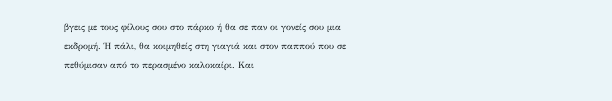βγεις με τους φίλους σου στο πάρκο ή θα σε παν οι γονείς σου μια εκδρομή. Ή πάλι, θα κοιμηθείς στη γιαγιά και στον παππού που σε πεθύμισαν από το περασμένο καλοκαίρι. Και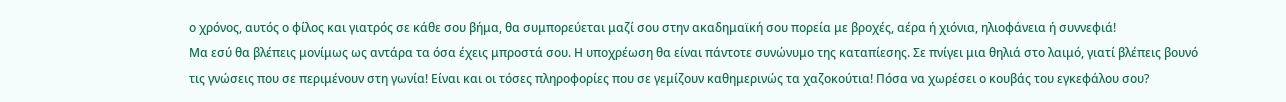ο χρόνος, αυτός ο φίλος και γιατρός σε κάθε σου βήμα, θα συμπορεύεται μαζί σου στην ακαδημαϊκή σου πορεία με βροχές, αέρα ή χιόνια, ηλιοφάνεια ή συννεφιά!
Μα εσύ θα βλέπεις μονίμως ως αντάρα τα όσα έχεις μπροστά σου. Η υποχρέωση θα είναι πάντοτε συνώνυμο της καταπίεσης. Σε πνίγει μια θηλιά στο λαιμό, γιατί βλέπεις βουνό τις γνώσεις που σε περιμένουν στη γωνία! Είναι και οι τόσες πληροφορίες που σε γεμίζουν καθημερινώς τα χαζοκούτια! Πόσα να χωρέσει ο κουβάς του εγκεφάλου σου?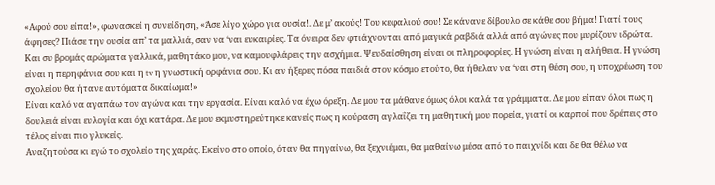«Αφού σου είπα!», φωνασκεί η συνείδηση, «Άσε λίγο χώρο για ουσία!. Δε μ’ ακούς! Του κεφαλιού σου! Σε κάνανε δίβουλο σε κάθε σου βήμα! Γιατί τους άφησες? Πιάσε την ουσία απ’ τα μαλλιά, σαν να ‘ναι ευκαιρίες. Τα όνειρα δεν φτιάχνονται από μαγικά ραβδιά αλλά από αγώνες που μυρίζουν ιδρώτα. Και συ βρομάς αρώματα γαλλικά, μαθητάκο μου, να καμουφλάρεις την ασχήμια. Ψευδαίσθηση είναι οι πληροφορίες. Η γνώση είναι η αλήθεια. Η γνώση είναι η περηφάνια σου και η tv η γνωστική ορφάνια σου. Κι αν ήξερες πόσα παιδιά στον κόσμο ετούτο, θα ήθελαν να ‘ναι στη θέση σου, η υποχρέωση του σχολείου θα ήτανε αυτόματα δικαίωμα!»
Είναι καλό να αγαπάω τον αγώνα και την εργασία. Είναι καλό να έχω όρεξη. Δε μου τα μάθανε όμως όλοι καλά τα γράμματα. Δε μου είπαν όλοι πως η δουλειά είναι ευλογία και όχι κατάρα. Δε μου εκμυστηρεύτηκε κανείς πως η κούραση αγλαΐζει τη μαθητική μου πορεία, γιατί οι καρποί που δρέπεις στο τέλος είναι πιο γλυκείς.
Αναζητούσα κι εγώ το σχολείο της χαράς. Εκείνο στο οποίο, όταν θα πηγαίνω, θα ξεχνιέμαι, θα μαθαίνω μέσα από το παιχνίδι και δε θα θέλω να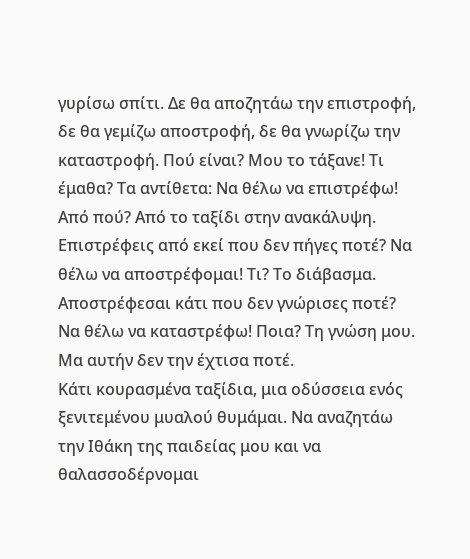γυρίσω σπίτι. Δε θα αποζητάω την επιστροφή, δε θα γεμίζω αποστροφή, δε θα γνωρίζω την καταστροφή. Πού είναι? Μου το τάξανε! Τι έμαθα? Τα αντίθετα: Να θέλω να επιστρέφω! Από πού? Από το ταξίδι στην ανακάλυψη. Επιστρέφεις από εκεί που δεν πήγες ποτέ? Να θέλω να αποστρέφομαι! Τι? Το διάβασμα. Αποστρέφεσαι κάτι που δεν γνώρισες ποτέ? Να θέλω να καταστρέφω! Ποια? Τη γνώση μου. Μα αυτήν δεν την έχτισα ποτέ.
Κάτι κουρασμένα ταξίδια, μια οδύσσεια ενός ξενιτεμένου μυαλού θυμάμαι. Να αναζητάω την Ιθάκη της παιδείας μου και να θαλασσοδέρνομαι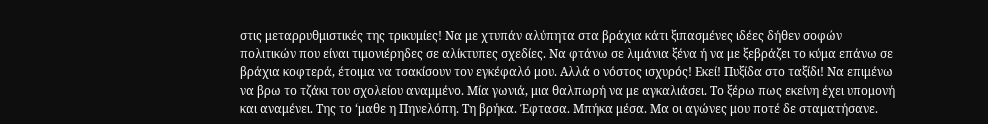στις μεταρρυθμιστικές της τρικυμίες! Να με χτυπάν αλύπητα στα βράχια κάτι ξιπασμένες ιδέες δήθεν σοφών πολιτικών που είναι τιμονιέρηδες σε αλίκτυπες σχεδίες. Να φτάνω σε λιμάνια ξένα ή να με ξεβράζει το κύμα επάνω σε βράχια κοφτερά, έτοιμα να τσακίσουν τον εγκέφαλό μου. Αλλά ο νόστος ισχυρός! Εκεί! Πυξίδα στο ταξίδι! Να επιμένω να βρω το τζάκι του σχολείου αναμμένο. Μία γωνιά, μια θαλπωρή να με αγκαλιάσει. Το ξέρω πως εκείνη έχει υπομονή και αναμένει. Της το ‘μαθε η Πηνελόπη. Τη βρήκα. Έφτασα. Μπήκα μέσα. Μα οι αγώνες μου ποτέ δε σταματήσανε.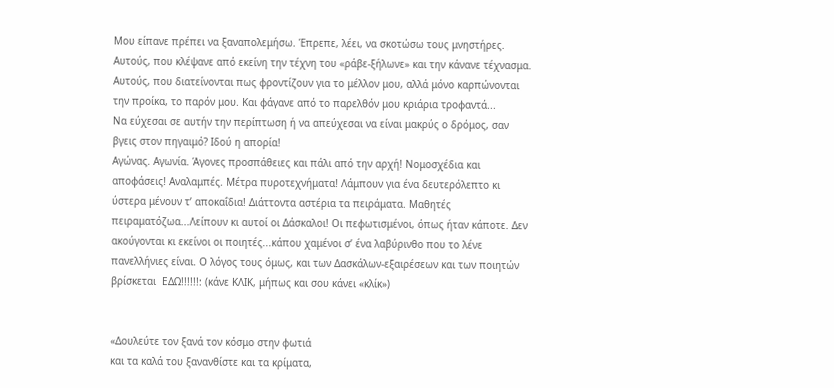Μου είπανε πρέπει να ξαναπολεμήσω. Έπρεπε, λέει, να σκοτώσω τους μνηστήρες. Αυτούς, που κλέψανε από εκείνη την τέχνη του «ράβε-ξήλωνε» και την κάνανε τέχνασμα. Αυτούς, που διατείνονται πως φροντίζουν για το μέλλον μου, αλλά μόνο καρπώνονται την προίκα, το παρόν μου. Και φάγανε από το παρελθόν μου κριάρια τροφαντά...
Να εύχεσαι σε αυτήν την περίπτωση ή να απεύχεσαι να είναι μακρύς ο δρόμος, σαν βγεις στον πηγαιμό? Ιδού η απορία!
Αγώνας. Αγωνία. Άγονες προσπάθειες και πάλι από την αρχή! Νομοσχέδια και αποφάσεις! Αναλαμπές. Μέτρα πυροτεχνήματα! Λάμπουν για ένα δευτερόλεπτο κι ύστερα μένουν τ’ αποκαΐδια! Διάττοντα αστέρια τα πειράματα. Μαθητές πειραματόζωα...Λείπουν κι αυτοί οι Δάσκαλοι! Οι πεφωτισμένοι, όπως ήταν κάποτε. Δεν ακούγονται κι εκείνοι οι ποιητές...κάπου χαμένοι σ’ ένα λαβύρινθο που το λένε πανελλήνιες είναι. Ο λόγος τους όμως, και των Δασκάλων-εξαιρέσεων και των ποιητών βρίσκεται  ΕΔΩ!!!!!!: (κάνε ΚΛΙΚ, μήπως και σου κάνει «κλίκ»)


«Δουλεύτε τον ξανά τον κόσμο στην φωτιά
και τα καλά του ξανανθίστε και τα κρίματα,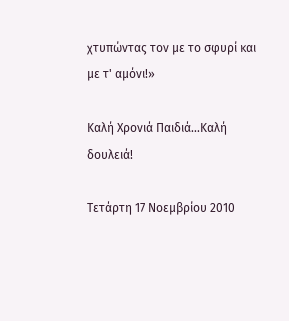χτυπώντας τον με το σφυρί και με τ' αμόνι!»

Καλή Χρονιά Παιδιά...Καλή δουλειά!

Τετάρτη 17 Νοεμβρίου 2010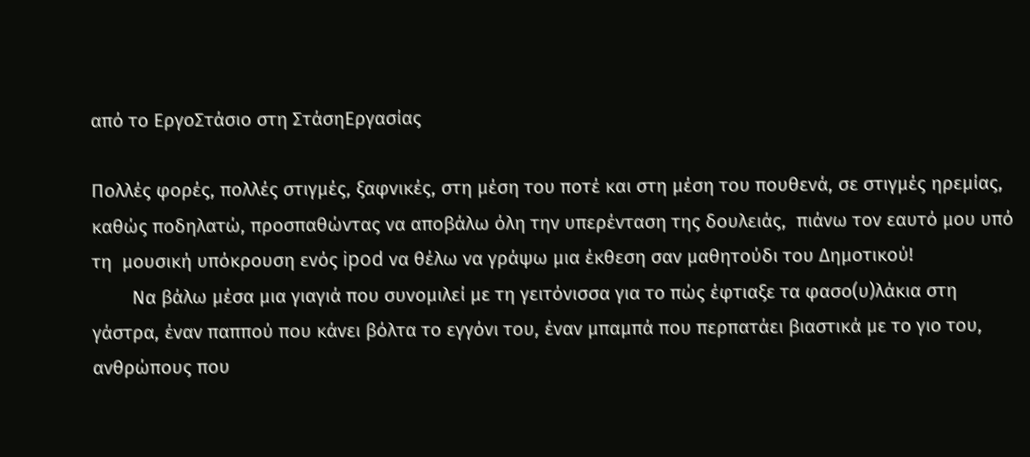από το ΕργοΣτάσιο στη ΣτάσηΕργασίας

Πολλές φορές, πολλές στιγμές, ξαφνικές, στη μέση του ποτέ και στη μέση του πουθενά, σε στιγμές ηρεμίας, καθώς ποδηλατώ, προσπαθώντας να αποβάλω όλη την υπερένταση της δουλειάς,  πιάνω τον εαυτό μου υπό τη  μουσική υπόκρουση ενός ipod να θέλω να γράψω μια έκθεση σαν μαθητούδι του Δημοτικού!
        Να βάλω μέσα μια γιαγιά που συνομιλεί με τη γειτόνισσα για το πώς έφτιαξε τα φασο(υ)λάκια στη γάστρα, έναν παππού που κάνει βόλτα το εγγόνι του, έναν μπαμπά που περπατάει βιαστικά με το γιο του, ανθρώπους που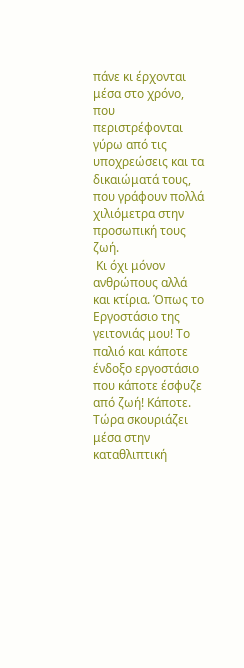πάνε κι έρχονται μέσα στο χρόνο, που περιστρέφονται γύρω από τις υποχρεώσεις και τα δικαιώματά τους, που γράφουν πολλά χιλιόμετρα στην προσωπική τους ζωή.
 Κι όχι μόνον ανθρώπους αλλά και κτίρια. Όπως το Εργοστάσιο της γειτονιάς μου! Το παλιό και κάποτε ένδοξο εργοστάσιο που κάποτε έσφυζε από ζωή! Κάποτε. Τώρα σκουριάζει μέσα στην καταθλιπτική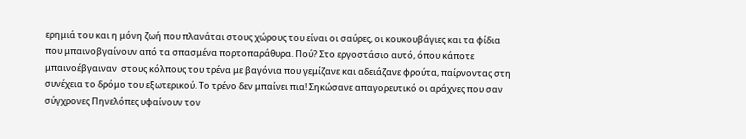ερημιά του και η μόνη ζωή που πλανάται στους χώρους του είναι οι σαύρες, οι κουκουβάγιες και τα φίδια που μπαινοβγαίνουν από τα σπασμένα πορτοπαράθυρα. Πού? Στο εργοστάσιο αυτό, όπου κάποτε μπαινοέβγαιναν  στους κόλπους του τρένα με βαγόνια που γεμίζανε και αδειάζανε φρούτα, παίρνοντας στη συνέχεια το δρόμο του εξωτερικού. Το τρένο δεν μπαίνει πια! Σηκώσανε απαγορευτικό οι αράχνες που σαν σύγχρονες Πηνελόπες υφαίνουν τον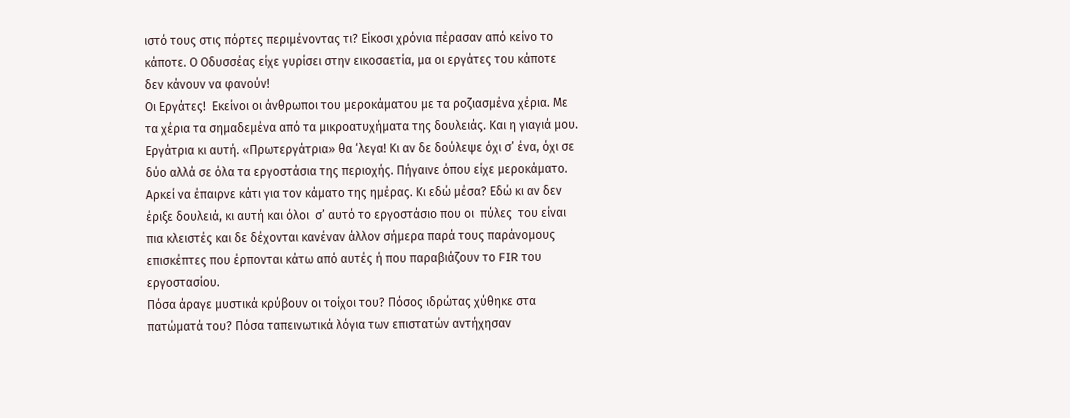ιστό τους στις πόρτες περιμένοντας τι? Είκοσι χρόνια πέρασαν από κείνο το κάποτε. Ο Οδυσσέας είχε γυρίσει στην εικοσαετία, μα οι εργάτες του κάποτε δεν κάνουν να φανούν!
Οι Εργάτες!  Εκείνοι οι άνθρωποι του μεροκάματου με τα ροζιασμένα χέρια. Με τα χέρια τα σημαδεμένα από τα μικροατυχήματα της δουλειάς. Και η γιαγιά μου. Εργάτρια κι αυτή. «Πρωτεργάτρια» θα ‘λεγα! Κι αν δε δούλεψε όχι σ’ ένα, όχι σε δύο αλλά σε όλα τα εργοστάσια της περιοχής. Πήγαινε όπου είχε μεροκάματο. Αρκεί να έπαιρνε κάτι για τον κάματο της ημέρας. Κι εδώ μέσα? Εδώ κι αν δεν έριξε δουλειά, κι αυτή και όλοι  σ’ αυτό το εργοστάσιο που οι  πύλες  του είναι πια κλειστές και δε δέχονται κανέναν άλλον σήμερα παρά τους παράνομους επισκέπτες που έρπονται κάτω από αυτές ή που παραβιάζουν το FIR του εργοστασίου.
Πόσα άραγε μυστικά κρύβουν οι τοίχοι του? Πόσος ιδρώτας χύθηκε στα πατώματά του? Πόσα ταπεινωτικά λόγια των επιστατών αντήχησαν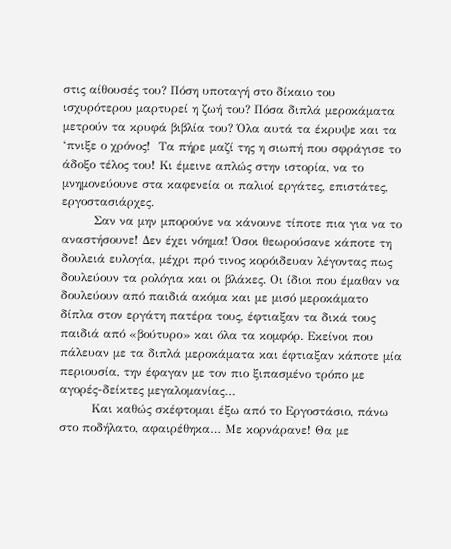στις αίθουσές του? Πόση υποταγή στο δίκαιο του ισχυρότερου μαρτυρεί η ζωή του? Πόσα διπλά μεροκάματα μετρούν τα κρυφά βιβλία του? Όλα αυτά τα έκρυψε και τα ‘πνιξε ο χρόνος!  Τα πήρε μαζί της η σιωπή που σφράγισε το άδοξο τέλος του! Κι έμεινε απλώς στην ιστορία, να το μνημονεύουνε στα καφενεία οι παλιοί εργάτες, επιστάτες, εργοστασιάρχες.
        Σαν να μην μπορούνε να κάνουνε τίποτε πια για να το αναστήσουνε! Δεν έχει νόημα! Όσοι θεωρούσανε κάποτε τη δουλειά ευλογία, μέχρι πρό τινος κορόιδευαν λέγοντας πως δουλεύουν τα ρολόγια και οι βλάκες. Οι ίδιοι που έμαθαν να δουλεύουν από παιδιά ακόμα και με μισό μεροκάματο δίπλα στον εργάτη πατέρα τους, έφτιαξαν τα δικά τους παιδιά από «βούτυρο» και όλα τα κομφόρ. Εκείνοι που πάλευαν με τα διπλά μεροκάματα και έφτιαξαν κάποτε μία περιουσία, την έφαγαν με τον πιο ξιπασμένο τρόπο με αγορές-δείκτες μεγαλομανίας…
        Και καθώς σκέφτομαι έξω από το Εργοστάσιο, πάνω στο ποδήλατο, αφαιρέθηκα… Με κορνάρανε! Θα με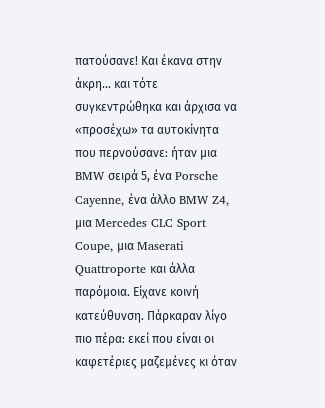πατούσανε! Και έκανα στην άκρη… και τότε συγκεντρώθηκα και άρχισα να «προσέχω» τα αυτοκίνητα που περνούσανε: ήταν μια BMW σειρά 5, ένα Porsche Cayenne, ένα άλλο BMW Z4, μια Mercedes CLC Sport Coupe, μια Maserati Quattroporte και άλλα παρόμοια. Είχανε κοινή κατεύθυνση. Πάρκαραν λίγο πιο πέρα: εκεί που είναι οι καφετέριες μαζεμένες κι όταν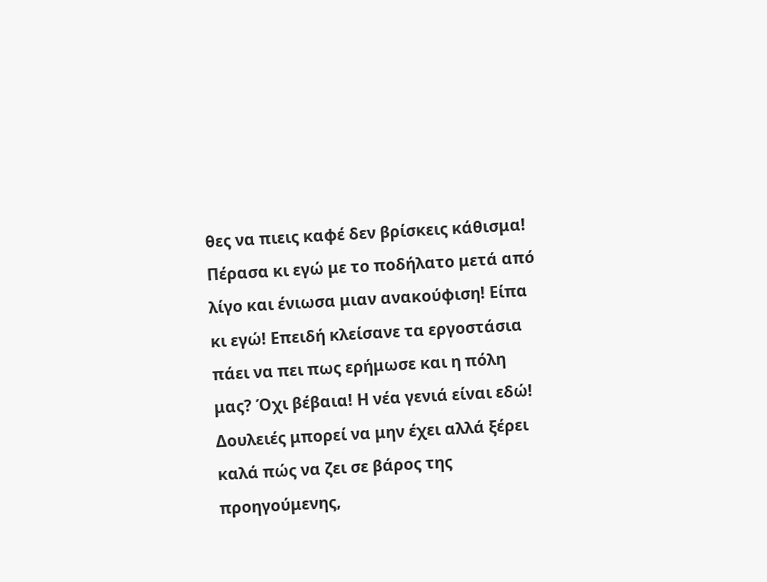θες να πιεις καφέ δεν βρίσκεις κάθισμα!
Πέρασα κι εγώ με το ποδήλατο μετά από λίγο και ένιωσα μιαν ανακούφιση! Είπα κι εγώ! Επειδή κλείσανε τα εργοστάσια πάει να πει πως ερήμωσε και η πόλη μας? Όχι βέβαια! Η νέα γενιά είναι εδώ! Δουλειές μπορεί να μην έχει αλλά ξέρει καλά πώς να ζει σε βάρος της προηγούμενης,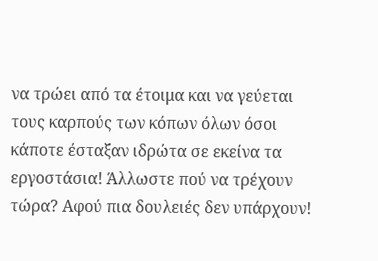να τρώει από τα έτοιμα και να γεύεται τους καρπούς των κόπων όλων όσοι κάποτε έσταξαν ιδρώτα σε εκείνα τα εργοστάσια! Άλλωστε πού να τρέχουν τώρα? Αφού πια δουλειές δεν υπάρχουν!